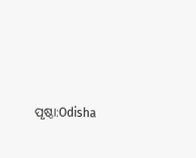ପୃଷ୍ଠା:Odisha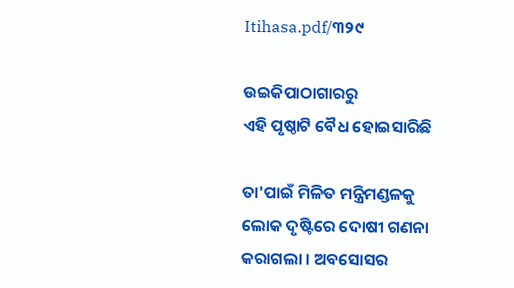Itihasa.pdf/୩୨୯

ଉଇକିପାଠାଗାର‌ରୁ
ଏହି ପୃଷ୍ଠାଟି ବୈଧ ହୋଇସାରିଛି

ତା'ପାଇଁ ମିଳିତ ମନ୍ତ୍ରିମଣ୍ଡଳକୁ ଲୋକ ଦୃଷ୍ଟିରେ ଦୋଷୀ ଗଣନା କରାଗଲା । ଅବସୋସର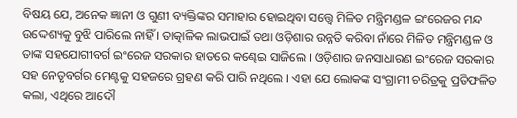ବିଷୟ ଯେ, ଅନେକ ଜ୍ଞାନୀ ଓ ଗୁଣୀ ବ୍ୟକ୍ତିଙ୍କର ସମାହାର ହୋଇଥିବା ସତ୍ତ୍ୱେ ମିଳିତ ମନ୍ତ୍ରିମଣ୍ଡଳ ଇଂରେଜର ମନ୍ଦ ଉଦ୍ଦେଶ୍ୟକୁ ବୁଝି ପାରିଲେ ନାହିଁ । ତାତ୍କାଳିକ ଲାଭପାଇଁ ତଥା ଓଡ଼ିଶାର ଉନ୍ନତି କରିବା ନାଁରେ ମିଳିତ ମନ୍ତ୍ରିମଣ୍ଡଳ ଓ ତାଙ୍କ ସହଯୋଗୀବର୍ଗ ଇଂରେଜ ସରକାର ହାତରେ କଣ୍ଢେଇ ସାଜିଲେ । ଓଡ଼ିଶାର ଜନସାଧାରଣ ଇଂରେଜ ସରକାର ସହ ନେତୃବର୍ଗର ମେଣ୍ଟକୁ ସହଜରେ ଗ୍ରହଣ କରି ପାରି ନଥିଲେ । ଏହା ଯେ ଲୋକଙ୍କ ସଂଗ୍ରାମୀ ଚରିତ୍ରକୁ ପ୍ରତିଫଳିତ କଲା, ଏଥିରେ ଆଦୌ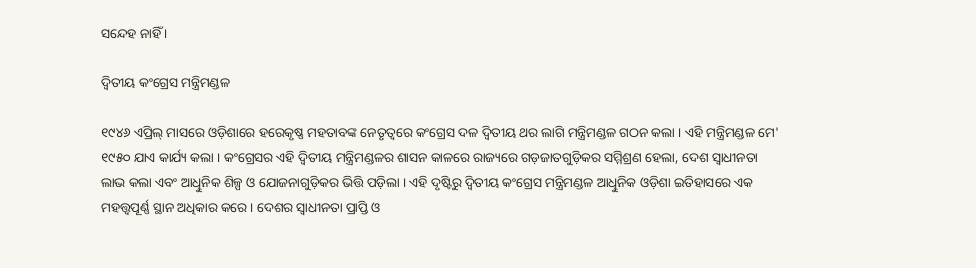ସନ୍ଦେହ ନାହିଁ ।

ଦ୍ୱିତୀୟ କଂଗ୍ରେସ ମନ୍ତ୍ରିମଣ୍ଡଳ

୧୯୪୬ ଏପ୍ରିଲ୍‍ ମାସରେ ଓଡ଼ିଶାରେ ହରେକୃଷ୍ଣ ମହତାବଙ୍କ ନେତୃତ୍ୱରେ କଂଗ୍ରେସ ଦଳ ଦ୍ୱିତୀୟ ଥର ଲାଗି ମନ୍ତ୍ରିମଣ୍ଡଳ ଗଠନ କଲା । ଏହି ମନ୍ତ୍ରିମଣ୍ଡଳ ମେ' ୧୯୫୦ ଯାଏ କାର୍ଯ୍ୟ କଲା । କଂଗ୍ରେସର ଏହି ଦ୍ୱିତୀୟ ମନ୍ତ୍ରିମଣ୍ଡଳର ଶାସନ କାଳରେ ରାଜ୍ୟରେ ଗଡ଼ଜାତଗୁଡ଼ିକର ସମ୍ମିଶ୍ରଣ ହେଲା, ଦେଶ ସ୍ୱାଧୀନତା ଲାଭ କଲା ଏବଂ ଆଧୁିନିକ ଶିଳ୍ପ ଓ ଯୋଜନାଗୁଡ଼ିକର ଭିତ୍ତି ପଡ଼ିଲା । ଏହି ଦୃଷ୍ଟିରୁ ଦ୍ୱିତୀୟ କଂଗ୍ରେସ ମନ୍ତ୍ରିମଣ୍ଡଳ ଆଧୁିନିକ ଓଡ଼ିଶା ଇତିହାସରେ ଏକ ମହତ୍ତ୍ୱପୂର୍ଣ୍ଣ ସ୍ଥାନ ଅଧିକାର କରେ । ଦେଶର ସ୍ୱାଧୀନତା ପ୍ରାପ୍ତି ଓ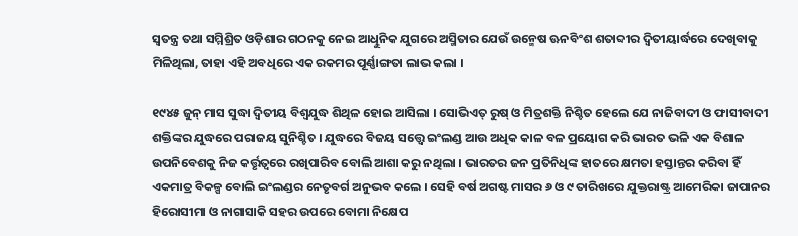ସ୍ୱତନ୍ତ୍ର ତଥା ସମ୍ମିଶ୍ରିତ ଓଡ଼ିଶାର ଗଠନକୁ ନେଇ ଆଧୁିନିକ ଯୁଗରେ ଅସ୍ମିତାର ଯେଉଁ ଉନ୍ମେଷ ଊନବିଂଶ ଶତାବ୍ଦୀର ଦ୍ୱିତୀୟାର୍ଦ୍ଧରେ ଦେଖିବାକୁ ମିଳିଥିଲା, ତାହା ଏହି ଅବଧିରେ ଏକ ରକମର ପୂର୍ଣ୍ଣାଙ୍ଗତା ଲାଭ କଲା ।

୧୯୪୫ ଜୁନ୍ ମାସ ସୁଦ୍ଧା ଦ୍ୱିତୀୟ ବିଶ୍ୱଯୁଦ୍ଧ ଶିଥିଳ ହୋଇ ଆସିଲା । ସୋଭିଏତ୍‍ ରୁଷ୍‍ ଓ ମିତ୍ରଶକ୍ତି ନିଶ୍ଚିତ ହେଲେ ଯେ ନାଜିବାଦୀ ଓ ଫାସୀବାଦୀ ଶକ୍ତିଙ୍କର ଯୁଦ୍ଧରେ ପରାଜୟ ସୁନିଶ୍ଚିତ । ଯୁଦ୍ଧରେ ବିଜୟ ସତ୍ତ୍ୱେ ଇଂଲଣ୍ଡ ଆଉ ଅଧିକ କାଳ ବଳ ପ୍ରୟୋଗ କରି ଭାରତ ଭଳି ଏକ ବିଶାଳ ଉପନିବେଶକୁ ନିଜ କର୍ତ୍ତୃତ୍ୱରେ ରଖିପାରିବ ବୋଲି ଆଶା କରୁ ନଥିଲା । ଭାରତର ଜନ ପ୍ରତିନିଧିଙ୍କ ହାତରେ କ୍ଷମତା ହସ୍ତାନ୍ତର କରିବା ହିଁ ଏକମାତ୍ର ବିକଳ୍ପ ବୋଲି ଇଂଲଣ୍ଡର ନେତୃବର୍ଗ ଅନୁଭବ କଲେ । ସେହି ବର୍ଷ ଅଗଷ୍ଟ ମାସର ୬ ଓ ୯ ତାରିଖରେ ଯୁକ୍ତରାଷ୍ଟ୍ର ଆମେରିକା ଜାପାନର ହିରୋସୀମା ଓ ନାଗାସାକି ସହର ଉପରେ ବୋମା ନିକ୍ଷେପ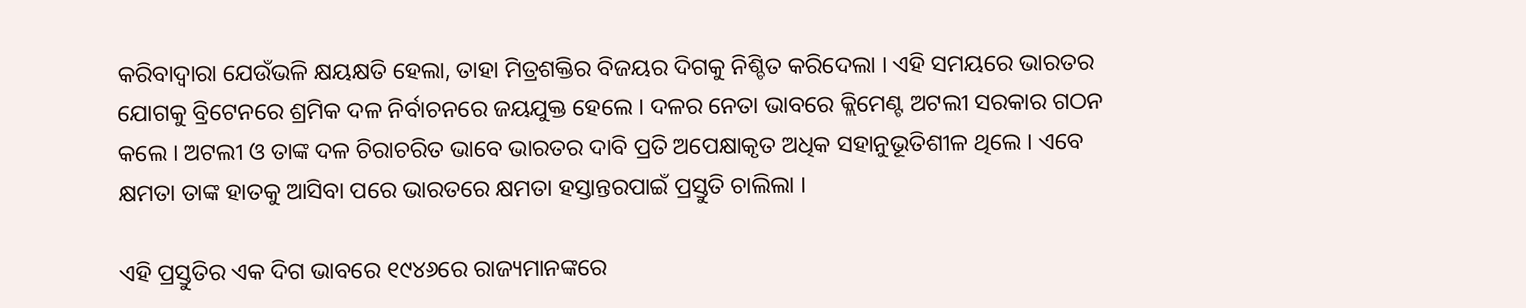କରିବାଦ୍ୱାରା ଯେଉଁଭଳି କ୍ଷୟକ୍ଷତି ହେଲା, ତାହା ମିତ୍ରଶକ୍ତିର ବିଜୟର ଦିଗକୁ ନିଶ୍ଚିତ କରିଦେଲା । ଏହି ସମୟରେ ଭାରତର ଯୋଗକୁ ବ୍ରିଟେନରେ ଶ୍ରମିକ ଦଳ ନିର୍ବାଚନରେ ଜୟଯୁକ୍ତ ହେଲେ । ଦଳର ନେତା ଭାବରେ କ୍ଲିମେଣ୍ଟ ଅଟଲୀ ସରକାର ଗଠନ କଲେ । ଅଟଲୀ ଓ ତାଙ୍କ ଦଳ ଚିରାଚରିତ ଭାବେ ଭାରତର ଦାବି ପ୍ରତି ଅପେକ୍ଷାକୃତ ଅଧିକ ସହାନୁଭୂତିଶୀଳ ଥିଲେ । ଏବେ କ୍ଷମତା ତାଙ୍କ ହାତକୁ ଆସିବା ପରେ ଭାରତରେ କ୍ଷମତା ହସ୍ତାନ୍ତରପାଇଁ ପ୍ରସ୍ତୁତି ଚାଲିଲା ।

ଏହି ପ୍ରସ୍ତୁତିର ଏକ ଦିଗ ଭାବରେ ୧୯୪୬ରେ ରାଜ୍ୟମାନଙ୍କରେ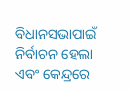ବିଧାନସଭାପାଇଁ ନିର୍ବାଚନ ହେଲା ଏବଂ କେନ୍ଦ୍ରରେ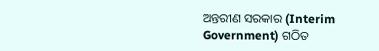ଅନ୍ତରୀଣ ସରକାର (Interim Government) ଗଠିତ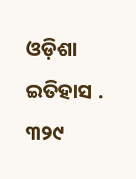ଓଡ଼ିଶା ଇତିହାସ . ୩୨୯